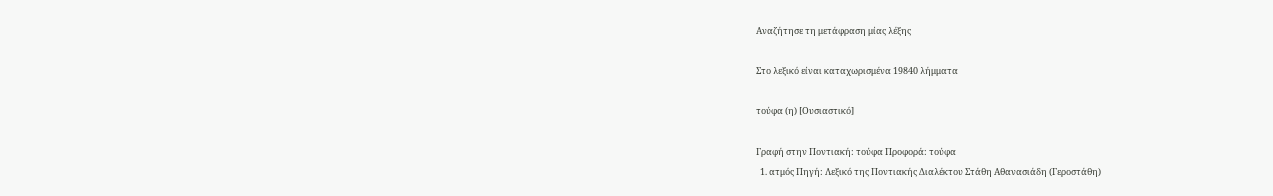Αναζήτησε τη μετάφραση μίας λέξης

Στο λεξικό είναι καταχωρισμένα 19840 λήμματα

τούφα (η) [Ουσιαστικό]

Γραφή στην Ποντιακή: τούφα Προφορά: τούφα
  1. ατμός Πηγή: Λεξικό της Ποντιακής Διαλέκτου Στάθη Αθανασιάδη (Γεροστάθη)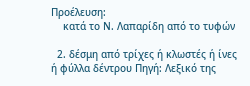Προέλευση:
    κατά το Ν. Λαπαρίδη από το τυφών

  2. δέσμη από τρίχες ή κλωστές ή ίνες ή φύλλα δέντρου Πηγή: Λεξικό της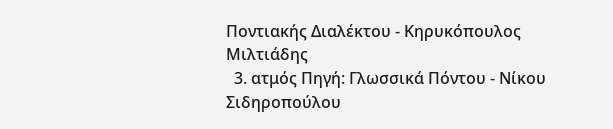Ποντιακής Διαλέκτου - Κηρυκόπουλος Μιλτιάδης
  3. ατμός Πηγή: Γλωσσικά Πόντου - Νίκου Σιδηροπούλου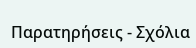Παρατηρήσεις - Σχόλια